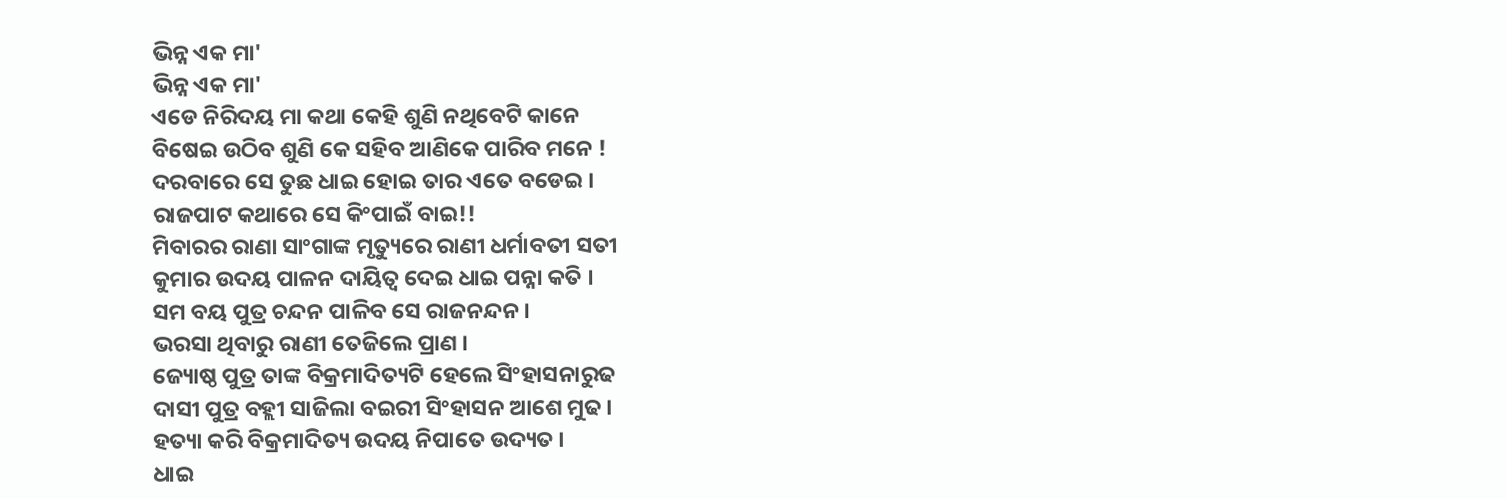ଭିନ୍ନ ଏକ ମା'
ଭିନ୍ନ ଏକ ମା'
ଏଡେ ନିରିଦୟ ମା କଥା କେହି ଶୁଣି ନଥିବେଟି କାନେ
ବିଷେଇ ଉଠିବ ଶୁଣି କେ ସହିବ ଆଣିକେ ପାରିବ ମନେ !
ଦରବାରେ ସେ ତୁଛ ଧାଇ ହୋଇ ତାର ଏତେ ବଡେଇ ।
ରାଜପାଟ କଥାରେ ସେ କିଂପାଇଁ ବାଇ!!
ମିବାରର ରାଣା ସାଂଗାଙ୍କ ମୃତ୍ୟୁରେ ରାଣୀ ଧର୍ମାବତୀ ସତୀ
କୁମାର ଉଦୟ ପାଳନ ଦାୟିତ୍ବ ଦେଇ ଧାଇ ପନ୍ନା କତି ।
ସମ ବୟ ପୁତ୍ର ଚନ୍ଦନ ପାଳିବ ସେ ରାଜନନ୍ଦନ ।
ଭରସା ଥିବାରୁ ରାଣୀ ତେଜିଲେ ପ୍ରାଣ ।
ଜ୍ୟୋଷ୍ଠ ପୁତ୍ର ତାଙ୍କ ବିକ୍ରମାଦିତ୍ୟଟି ହେଲେ ସିଂହାସନାରୁଢ
ଦାସୀ ପୁତ୍ର ବହ୍ଲୀ ସାଜିଲା ବଇରୀ ସିଂହାସନ ଆଶେ ମୁଢ ।
ହତ୍ୟା କରି ବିକ୍ରମାଦିତ୍ୟ ଉଦୟ ନିପାତେ ଉଦ୍ୟତ ।
ଧାଇ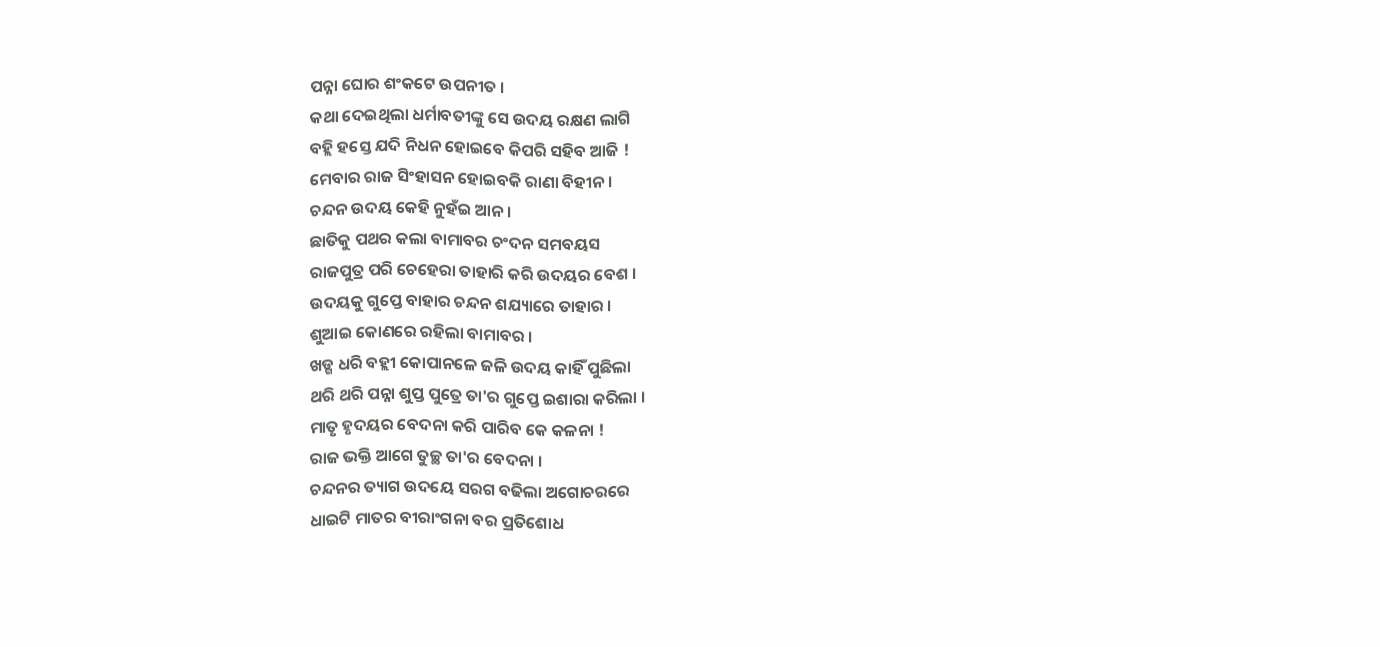ପନ୍ନା ଘୋର ଶଂକଟେ ଉପନୀତ ।
କଥା ଦେଇଥିଲା ଧର୍ମାବତୀଙ୍କୁ ସେ ଉଦୟ ରକ୍ଷଣ ଲାଗି
ବହ୍ଲି ହସ୍ତେ ଯଦି ନିଧନ ହୋଇବେ କିପରି ସହିବ ଆଜି !
ମେବାର ରାଜ ସିଂହାସନ ହୋଇବକି ରାଣା ବିହୀନ ।
ଚନ୍ଦନ ଉଦୟ କେହି ନୁହଁଇ ଆନ।
ଛାତିକୁ ପଥର କଲା ବାମାବର ଚଂଦନ ସମବୟସ
ରାଜପୁତ୍ର ପରି ଚେହେରା ତାହାରି କରି ଉଦୟର ବେଶ ।
ଉଦୟକୁ ଗୁପ୍ତେ ବାହାର ଚନ୍ଦନ ଶଯ୍ୟାରେ ତାହାର ।
ଶୁଆଇ କୋଣରେ ରହିଲା ବାମାବର ।
ଖଡ୍ଗ ଧରି ବହ୍ଲୀ କୋପାନଳେ ଜଳି ଉଦୟ କାହିଁ ପୁଛିଲା
ଥରି ଥରି ପନ୍ନା ଶୁପ୍ତ ପୁତ୍ରେ ତା'ର ଗୁପ୍ତେ ଇଶାରା କରିଲା ।
ମାତୃ ହୃଦୟର ବେଦନା କରି ପାରିବ କେ କଳନା !
ରାଜ ଭକ୍ତି ଆଗେ ତୁଚ୍ଛ ତା'ର ବେଦନା ।
ଚନ୍ଦନର ତ୍ୟାଗ ଉଦୟେ ସରଗ ବଢିଲା ଅଗୋଚରରେ
ଧାଇଟି ମାତର ବୀରାଂଗନା ବର ପ୍ରତିଶୋଧ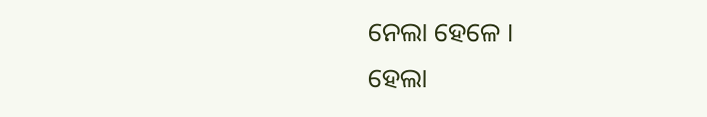ନେଲା ହେଳେ ।
ହେଲା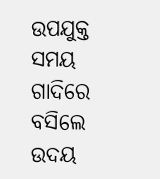ଉପଯୁକ୍ତ ସମୟ ଗାଦିରେ ବସିଲେ ଉଦୟ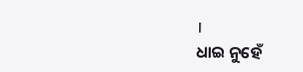।
ଧାଇ ନୁହେଁ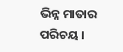ଭିନ୍ନ ମାତାର ପରିଚୟ ।